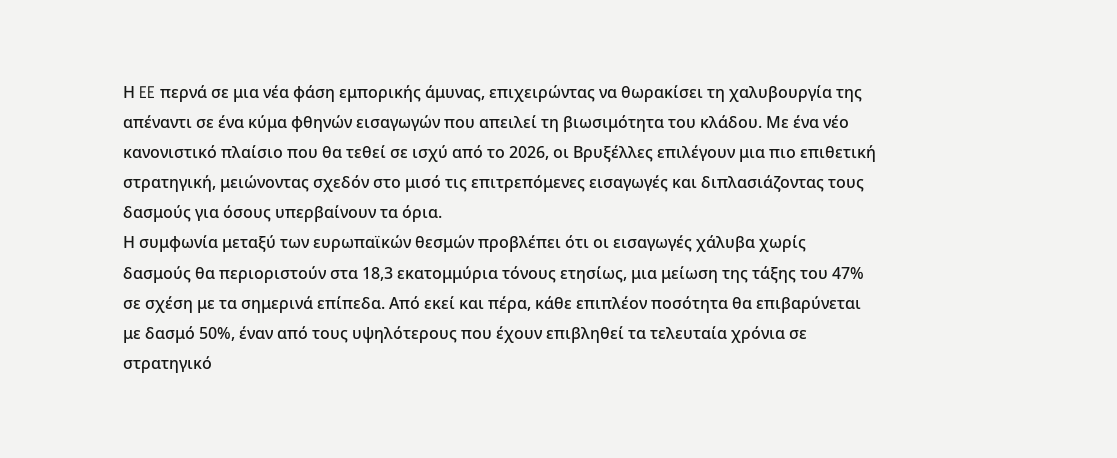Η EE περνά σε μια νέα φάση εμπορικής άμυνας, επιχειρώντας να θωρακίσει τη χαλυβουργία της απέναντι σε ένα κύμα φθηνών εισαγωγών που απειλεί τη βιωσιμότητα του κλάδου. Με ένα νέο κανονιστικό πλαίσιο που θα τεθεί σε ισχύ από το 2026, οι Βρυξέλλες επιλέγουν μια πιο επιθετική στρατηγική, μειώνοντας σχεδόν στο μισό τις επιτρεπόμενες εισαγωγές και διπλασιάζοντας τους δασμούς για όσους υπερβαίνουν τα όρια.
Η συμφωνία μεταξύ των ευρωπαϊκών θεσμών προβλέπει ότι οι εισαγωγές χάλυβα χωρίς δασμούς θα περιοριστούν στα 18,3 εκατομμύρια τόνους ετησίως, μια μείωση της τάξης του 47% σε σχέση με τα σημερινά επίπεδα. Από εκεί και πέρα, κάθε επιπλέον ποσότητα θα επιβαρύνεται με δασμό 50%, έναν από τους υψηλότερους που έχουν επιβληθεί τα τελευταία χρόνια σε στρατηγικό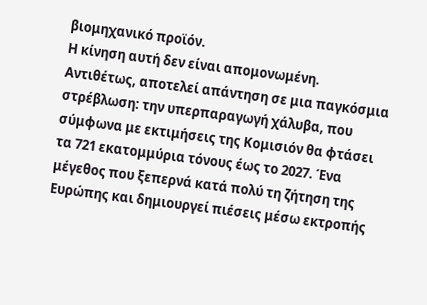βιομηχανικό προϊόν.
Η κίνηση αυτή δεν είναι απομονωμένη. Αντιθέτως, αποτελεί απάντηση σε μια παγκόσμια στρέβλωση: την υπερπαραγωγή χάλυβα, που σύμφωνα με εκτιμήσεις της Κομισιόν θα φτάσει τα 721 εκατομμύρια τόνους έως το 2027. Ένα μέγεθος που ξεπερνά κατά πολύ τη ζήτηση της Ευρώπης και δημιουργεί πιέσεις μέσω εκτροπής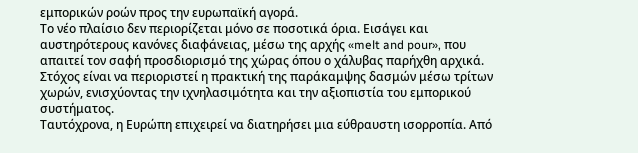εμπορικών ροών προς την ευρωπαϊκή αγορά.
Το νέο πλαίσιο δεν περιορίζεται μόνο σε ποσοτικά όρια. Εισάγει και αυστηρότερους κανόνες διαφάνειας, μέσω της αρχής «melt and pour», που απαιτεί τον σαφή προσδιορισμό της χώρας όπου ο χάλυβας παρήχθη αρχικά. Στόχος είναι να περιοριστεί η πρακτική της παράκαμψης δασμών μέσω τρίτων χωρών, ενισχύοντας την ιχνηλασιμότητα και την αξιοπιστία του εμπορικού συστήματος.
Ταυτόχρονα, η Ευρώπη επιχειρεί να διατηρήσει μια εύθραυστη ισορροπία. Από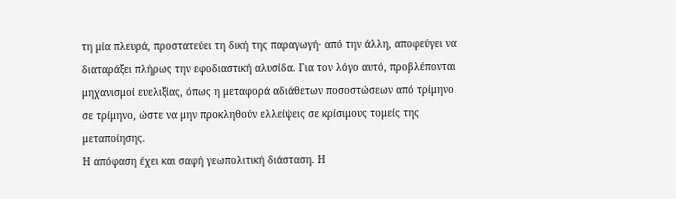τη μία πλευρά, προστατεύει τη δική της παραγωγή· από την άλλη, αποφεύγει να διαταράξει πλήρως την εφοδιαστική αλυσίδα. Για τον λόγο αυτό, προβλέπονται μηχανισμοί ευελιξίας, όπως η μεταφορά αδιάθετων ποσοστώσεων από τρίμηνο σε τρίμηνο, ώστε να μην προκληθούν ελλείψεις σε κρίσιμους τομείς της μεταποίησης.
Η απόφαση έχει και σαφή γεωπολιτική διάσταση. Η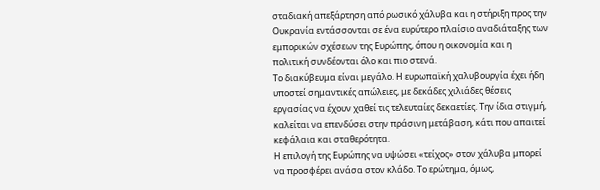σταδιακή απεξάρτηση από ρωσικό χάλυβα και η στήριξη προς την Ουκρανία εντάσσονται σε ένα ευρύτερο πλαίσιο αναδιάταξης των εμπορικών σχέσεων της Ευρώπης, όπου η οικονομία και η πολιτική συνδέονται όλο και πιο στενά.
Το διακύβευμα είναι μεγάλο. Η ευρωπαϊκή χαλυβουργία έχει ήδη υποστεί σημαντικές απώλειες, με δεκάδες χιλιάδες θέσεις εργασίας να έχουν χαθεί τις τελευταίες δεκαετίες. Την ίδια στιγμή, καλείται να επενδύσει στην πράσινη μετάβαση, κάτι που απαιτεί κεφάλαια και σταθερότητα.
Η επιλογή της Ευρώπης να υψώσει «τείχος» στον χάλυβα μπορεί να προσφέρει ανάσα στον κλάδο. Το ερώτημα, όμως,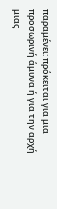παραμένει: πρόκειται για μια προσωρινή άμυνα ή για την αρχή μιας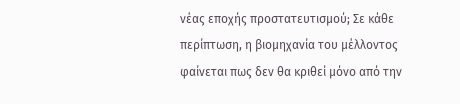νέας εποχής προστατευτισμού; Σε κάθε περίπτωση, η βιομηχανία του μέλλοντος φαίνεται πως δεν θα κριθεί μόνο από την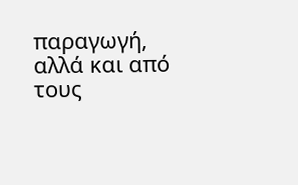παραγωγή, αλλά και από τους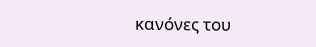κανόνες του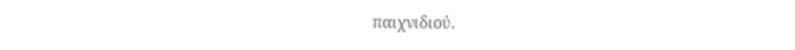παιχνιδιού.